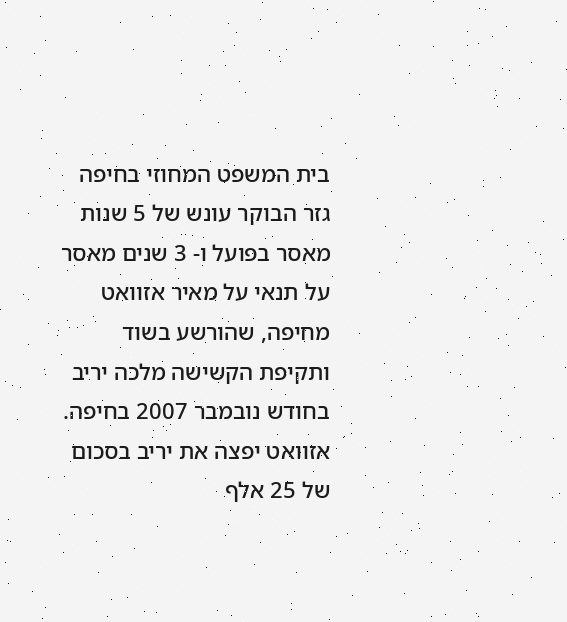בית המשפט המחוזי בחיפה גזר הבוקר עונש של 5 שנות מאסר בפועל ו- 3 שנים מאסר על תנאי על מאיר אזוואט מחיפה, שהורשע בשוד ותקיפת הקשישה מלכה יריב בחודש נובמבר 2007 בחיפה. אזוואט יפצה את יריב בסכום של 25 אלף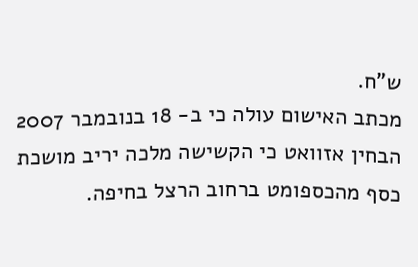ש"ח.
מכתב האישום עולה כי ב- 18 בנובמבר 2007 הבחין אזוואט כי הקשישה מלכה יריב מושכת כסף מהכספומט ברחוב הרצל בחיפה.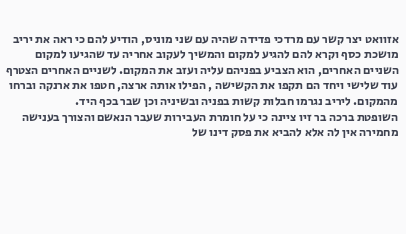אזוואט יצר קשר עם מרדכי פדידה שהיה עם שני מוניס, הודיע להם כי ראה את יריב מושכת כסף וקרא להם להגיע למקום והמשיך לעקוב אחריה עד שהגיעו למקום השניים האחרים, הוא הצביע בפניהם עליה ועזב את המקום. לשניים האחרים הצטרף עוד שלישי ויחד הם תקפו את הקשישה , הפילו אותה ארצה, חטפו את ארנקה וברחו מהמקום. ליריב נגרמו חבלות קשות בפניה ובשיניה וכן שבר בכף היד.
השופטת ברכה בר זיו ציינה כי על חומרת העבירות שעבר הנאשם והצורך בענישה מחמירה אין לה אלא להביא את פסק דינו של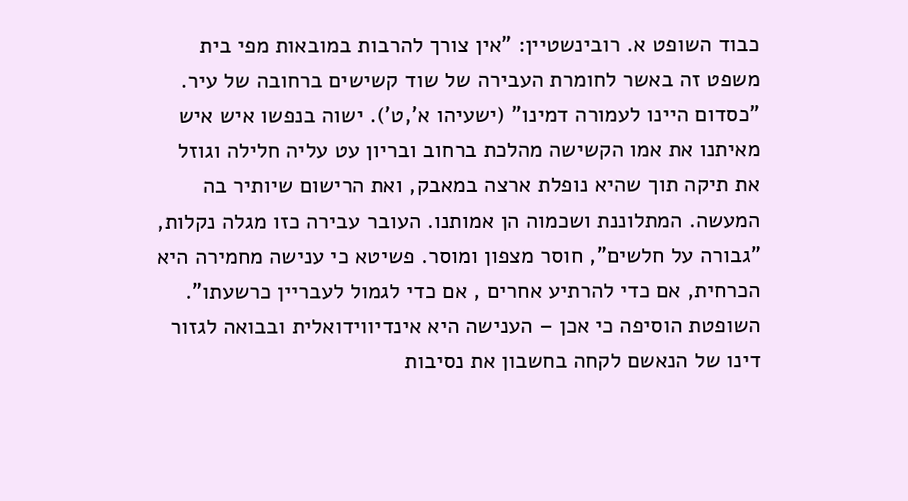כבוד השופט א. רובינשטיין: "אין צורך להרבות במובאות מפי בית משפט זה באשר לחומרת העבירה של שוד קשישים ברחובה של עיר. "כסדום היינו לעמורה דמינו" (ישעיהו א',ט'). ישוה בנפשו איש איש מאיתנו את אמו הקשישה מהלכת ברחוב ובריון עט עליה חלילה וגוזל את תיקה תוך שהיא נופלת ארצה במאבק, ואת הרישום שיותיר בה המעשה. המתלוננת ושכמוה הן אמותנו. העובר עבירה כזו מגלה נקלות, "גבורה על חלשים", חוסר מצפון ומוסר. פשיטא כי ענישה מחמירה היא הכרחית, אם כדי להרתיע אחרים , אם כדי לגמול לעבריין כרשעתו".
השופטת הוסיפה כי אכן – הענישה היא אינדיווידואלית ובבואה לגזור דינו של הנאשם לקחה בחשבון את נסיבות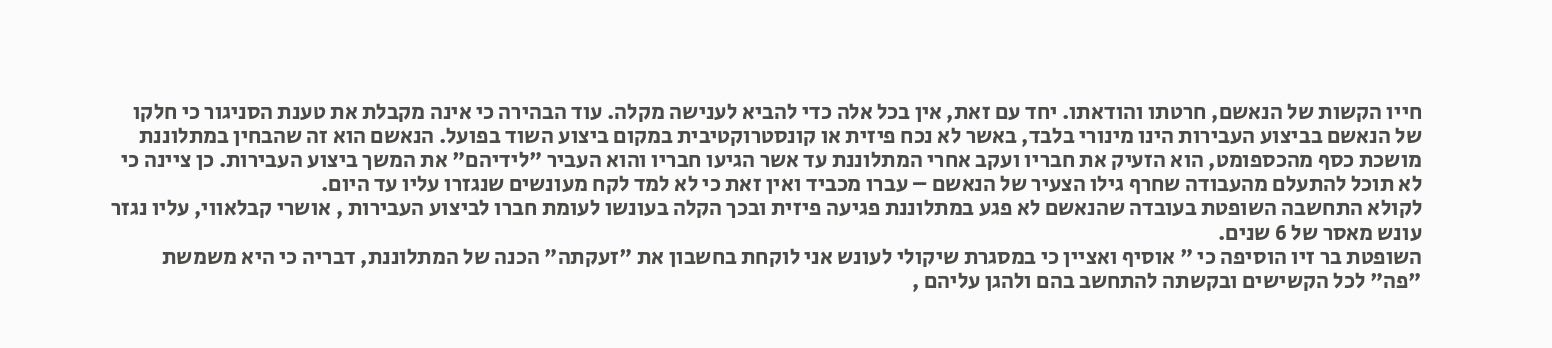חייו הקשות של הנאשם, חרטתו והודאתו. יחד עם זאת, אין בכל אלה כדי להביא לענישה מקלה. עוד הבהירה כי אינה מקבלת את טענת הסניגור כי חלקו של הנאשם בביצוע העבירות הינו מינורי בלבד, באשר לא נכח פיזית או קונסטרוקטיבית במקום ביצוע השוד בפועל. הנאשם הוא זה שהבחין במתלוננת מושכת כסף מהכספומט, הוא הזעיק את חבריו ועקב אחרי המתלוננת עד אשר הגיעו חבריו והוא העביר "לידיהם" את המשך ביצוע העבירות. כן ציינה כי לא תוכל להתעלם מהעבודה שחרף גילו הצעיר של הנאשם – עברו מכביד ואין זאת כי לא למד לקח מעונשים שנגזרו עליו עד היום.
לקולא התחשבה השופטת בעובדה שהנאשם לא פגע במתלוננת פגיעה פיזית ובכך הקלה בעונשו לעומת חברו לביצוע העבירות , אושרי קבלאווי, עליו נגזר עונש מאסר של 6 שנים.
השופטת בר זיו הוסיפה כי " אוסיף ואציין כי במסגרת שיקולי לעונש אני לוקחת בחשבון את "זעקתה" הכנה של המתלוננת, דבריה כי היא משמשת "פה" לכל הקשישים ובקשתה להתחשב בהם ולהגן עליהם ,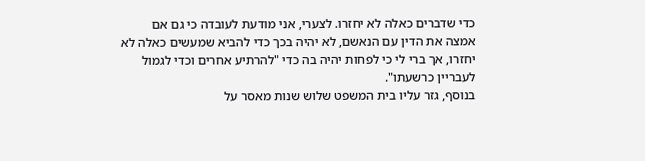כדי שדברים כאלה לא יחזרו. לצערי, אני מודעת לעובדה כי גם אם אמצה את הדין עם הנאשם, לא יהיה בכך כדי להביא שמעשים כאלה לא יחזרו, אך ברי לי כי לפחות יהיה בה כדי "להרתיע אחרים וכדי לגמול לעבריין כרשעתו".
בנוסף, גזר עליו בית המשפט שלוש שנות מאסר על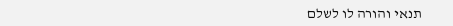תנאי והורה לו לשלם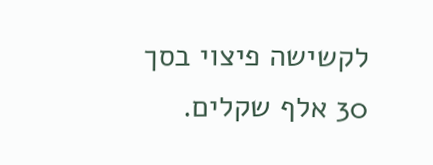לקשישה פיצוי בסך 30 אלף שקלים.